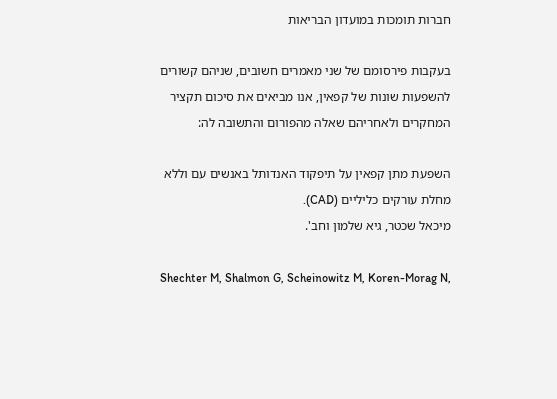חברות תומכות במועדון הבריאות

בעקבות פירסומם של שני מאמרים חשובים, שניהם קשורים להשפעות שונות של קפאין, אנו מביאים את סיכום תקציר המחקרים ולאחריהם שאלה מהפורום והתשובה לה:

השפעת מתן קפאין על תיפקוד האנדותל באנשים עם וללא מחלת עורקים כליליים (CAD).
מיכאל שכטר, גיא שלמון וחב'.

Shechter M, Shalmon G, Scheinowitz M, Koren-Morag N,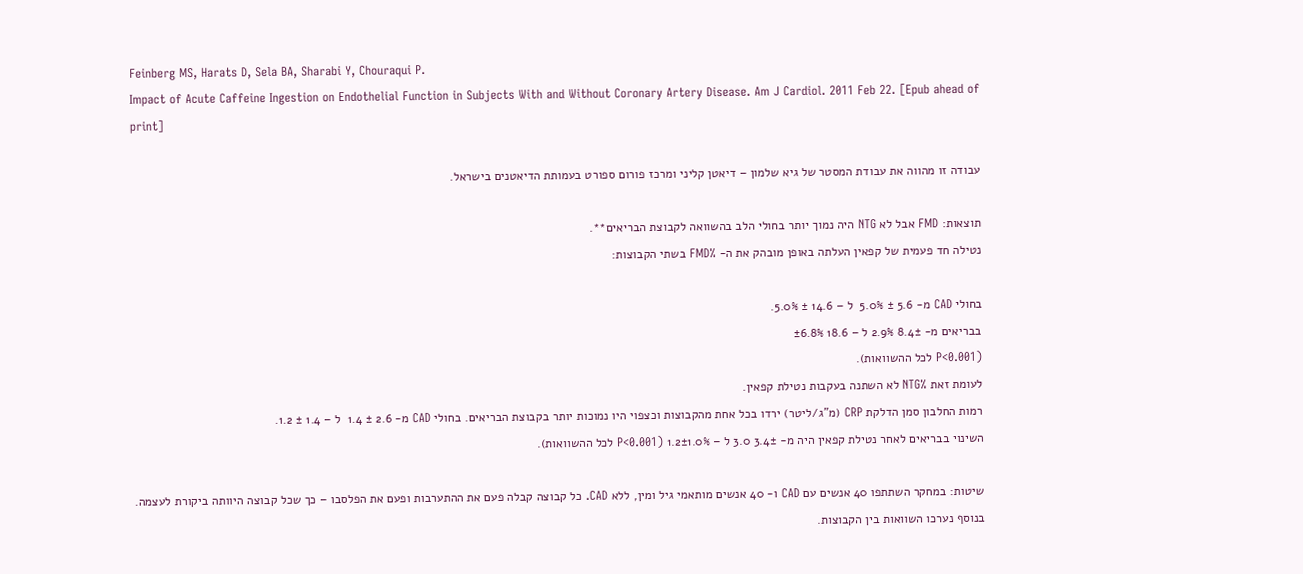Feinberg MS, Harats D, Sela BA, Sharabi Y, Chouraqui P.
Impact of Acute Caffeine Ingestion on Endothelial Function in Subjects With and Without Coronary Artery Disease. Am J Cardiol. 2011 Feb 22. [Epub ahead of print]

עבודה זו מהווה את עבודת המסטר של גיא שלמון – דיאטן קליני ומרכז פורום ספורט בעמותת הדיאטנים בישראל.

תוצאות: FMD אבל לא NTG היה נמוך יותר בחולי הלב בהשוואה לקבוצת הבריאים**.
נטילה חד פעמית של קפאין העלתה באופן מובהק את ה- %FMD בשתי הקבוצות:

בחולי CAD מ- 5.6 ± 5.0%  ל – 14.6 ± 5.0%.
בבריאים מ- 8.4± 2.9% ל – 18.6 ±6.8%
(P<0.001 לכל ההשוואות).
לעומת זאת %NTG לא השתנה בעקבות נטילת קפאין.
רמות החלבון סמן הדלקת CRP (מ"ג/ליטר) ירדו בכל אחת מהקבוצות וכצפוי היו נמוכות יותר בקבוצת הבריאים. בחולי CAD מ- 2.6 ± 1.4  ל – 1.4 ± 1.2.
השינוי בבריאים לאחר נטילת קפאין היה מ- 3.4± 3.0 ל – 1.2±1.0% (P<0.001 לכל ההשוואות).

שיטות: במחקר השתתפו 40 אנשים עם CAD ו- 40 אנשים מותאמי גיל ומין, ללא CAD. כל קבוצה קבלה פעם את ההתערבות ופעם את הפלסבו – כך שכל קבוצה היוותה ביקורת לעצמה. בנוסף נערכו השוואות בין הקבוצות.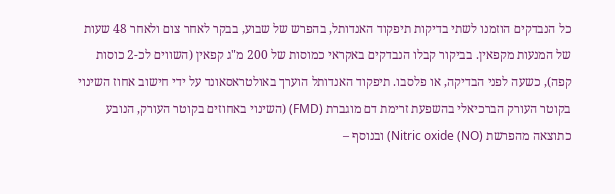כל הנבדקים הוזמנו לשתי בדיקות תיפקוד האנדותל, בהפרש של שבוע, בבקר לאחר צום ולאחר 48 שעות של המנעות מקפאין. בביקור קבלו הנבדקים באקראי כמוסות של 200 מ"ג קפאין (השווים לכ-2 כוסות קפה), כשעה לפני הבדיקה, או פלסבו. תיפקוד האנדותל הוערך באולטראסאונד על ידי חישוב אחוז השינוי בקוטר העורק הברכיאלי בהשפעת זרימת דם מוגברת (FMD) (השינוי באחוזים בקוטר העורק, הנובע כתוצאה מהפרשת Nitric oxide (NO)) ובנוסף –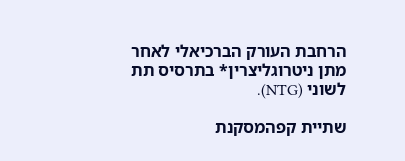הרחבת העורק הברכיאלי לאחר מתן ניטרוגליצרין* בתרסיס תת לשוני (NTG).

שתיית קפהמסקנת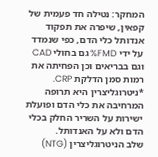המחקר: נטילה חד פעמית של קפאין, שיפרה את תפקוד אנדותל כלי הדם, כפי שנמדד על ידי FMD% גם בחולי CAD וגם בבריאים וכן הפחיתה את רמות סמן הדלקת CRP.
*ניטרוגליצרין היא תרופה המרחיבה את כלי הדם ופועלת ישירות על השריר החלק בכלי הדם ולא על האנדותל.
שלב הניטרוגליצרין (NTG)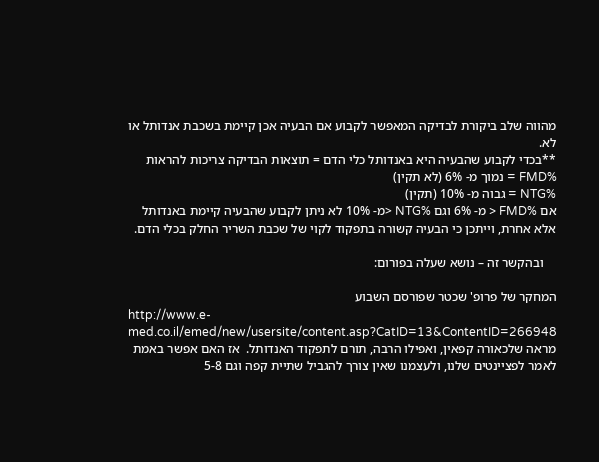מהווה שלב ביקורת לבדיקה המאפשר לקבוע אם הבעיה אכן קיימת בשכבת אנדותל או לא.
**בכדי לקבוע שהבעיה היא באנדותל כלי הדם = תוצאות הבדיקה צריכות להראות
%FMD = נמוך מ- 6% (לא תקין)
%NTG = גבוה מ- 10% (תקין)
אם %FMD < מ- 6% וגם %NTG <מ- 10% לא ניתן לקבוע שהבעיה קיימת באנדותל אלא אחרת, וייתכן כי הבעיה קשורה בתפקוד לקוי של שכבת השריר החלק בכלי הדם.

    ובהקשר זה – נושא שעלה בפורום:

המחקר של פרופ' שכטר שפורסם השבוע
http://www.e-med.co.il/emed/new/usersite/content.asp?CatID=13&ContentID=266948
מראה שלכאורה קפאין, ואפילו הרבה, תורם לתפקוד האנדותל.  אז האם אפשר באמת לאמר לפציינטים שלנו, ולעצמנו שאין צורך להגביל שתיית קפה וגם 5-8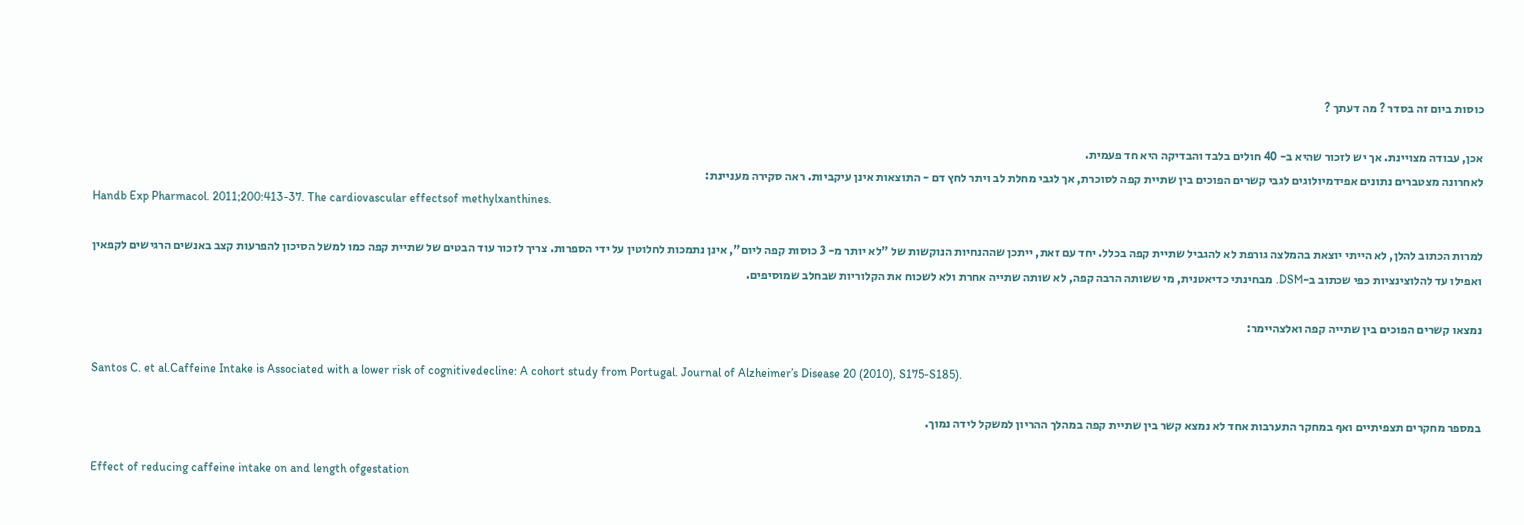כוסות ביום זה בסדר ? מה דעתך ?

אכן, עבודה מצויינת. אך יש לזכור שהיא ב- 40 חולים בלבד והבדיקה היא חד פעמית.
לאחרונה מצטברים נתונים אפידמיולוגים לגבי קשרים הפוכים בין שתיית קפה לסוכרת, אך לגבי מחלת לב ויתר לחץ דם - התוצאות אינן עיקביות. ראה סקירה מעניינת:
Handb Exp Pharmacol. 2011;200:413-37. The cardiovascular effectsof methylxanthines.

למרות הכתוב להלן, לא הייתי יוצאת בהמלצה גורפת לא להגביל שתיית קפה בכלל. יחד עם זאת, ייתכן שההנחיות הנוקשות של "לא יותר מ- 3 כוסות קפה ליום", אינן נתמכות לחלוטין על ידי הספרות. צריך לזכור עוד הבטים של שתיית קפה כמו למשל הסיכון להפרעות קצב באנשים הרגישים לקפאין ואפילו עד להלוצינציות כפי שכתוב ב-DSM. מבחינתי כדיאטנית, מי ששותה הרבה קפה, לא שותה שתייה אחרת ולא לשכוח את הקלוריות שבחלב שמוסיפים.

נמצאו קשרים הפוכים בין שתייה קפה ואלצהיימר:

Santos C. et al.Caffeine Intake is Associated with a lower risk of cognitivedecline: A cohort study from Portugal. Journal of Alzheimer’s Disease 20 (2010), S175-S185).

במספר מחקרים תצפיתיים ואף במחקר התערבות אחד לא נמצא קשר בין שתיית קפה במהלך ההריון למשקל לידה נמוך.

Effect of reducing caffeine intake on and length ofgestation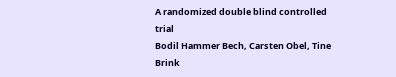A randomized double blind controlled trial
Bodil Hammer Bech, Carsten Obel, Tine Brink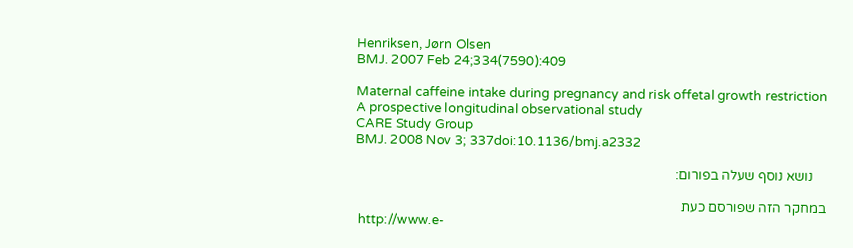Henriksen, Jørn Olsen
BMJ. 2007 Feb 24;334(7590):409

Maternal caffeine intake during pregnancy and risk offetal growth restriction
A prospective longitudinal observational study
CARE Study Group
BMJ. 2008 Nov 3; 337doi:10.1136/bmj.a2332

    נושא נוסף שעלה בפורום:

במחקר הזה שפורסם כעת
 http://www.e-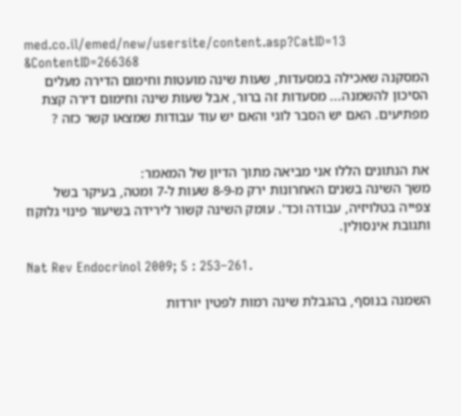med.co.il/emed/new/usersite/content.asp?CatID=13 &ContentID=266368
המסקנה שאכילה במסעדות, שעות שינה מועטות וחימום הדירה מעלים הסיכון להשמנה... מסעדות זה ברור, אבל שעות שינה וחימום דירה קצת מפתיעים. האם יש הסבר לוגי והאם יש עוד עבודות שמצאו קשר כזה ?


את הנתונים הללו אני מביאה מתוך הדיון של המאמר:
משך השינה בשנים האחרונות ירק מ-8-9 שעות ל-7 ומטה, בעיקר בשל צפייה בטלויזיה, עבודה וכד'. עומק השינה קשור לירידה בשיעור פינוי גלוקוז ותגובת אינסולין.

Nat Rev Endocrinol 2009; 5 : 253–261.

השמנה בנוסף, בהגבלת שינה רמות לפטין יורדות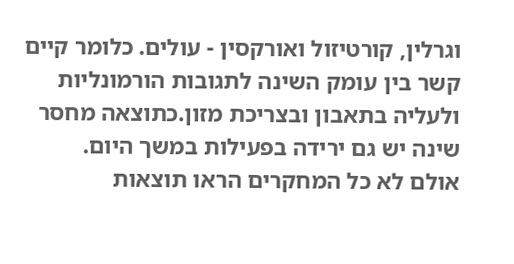וגרלין, קורטיזול ואורקסין - עולים. כלומר קיים קשר בין עומק השינה לתגובות הורמונליות ולעליה בתאבון ובצריכת מזון.כתוצאה מחסר שינה יש גם ירידה בפעילות במשך היום.
אולם לא כל המחקרים הראו תוצאות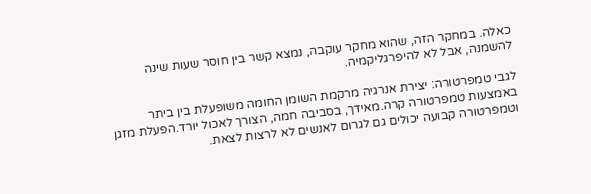כאלה. במחקר הזה, שהוא מחקר עוקבה, נמצא קשר בין חוסר שעות שינה להשמנה, אבל לא להיפרגליקמיה.

לגבי טמפרטורה: יצירת אנרגיה מרקמת השומן החומה משופעלת בין ביתר באמצעות טמפרטורה קרה.מאידך, בסביבה חמה, הצורך לאכול יורד.הפעלת מזגן וטמפרטורה קבועה יכולים גם לגרום לאנשים לא לרצות לצאת.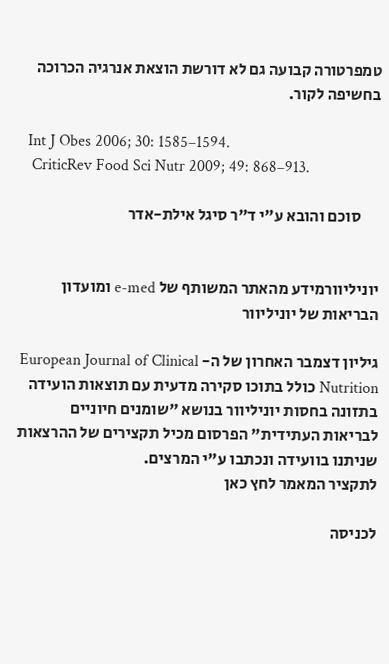טמפרטורה קבועה גם לא דורשת הוצאת אנרגיה הכרוכה בחשיפה לקור.

  Int J Obes 2006; 30: 1585–1594.
   CriticRev Food Sci Nutr 2009; 49: 868–913.

      סוכם והובא ע"י ד"ר סיגל אילת-אדר


יוניליוורמידע מהאתר המשותף של e-med ומועדון הבריאות של יוניליוור

גיליון דצמבר האחרון של ה- European Journal of Clinical Nutrition כולל בתוכו סקירה מדעית עם תוצאות הועידה בתזונה בחסות יוניליוור בנושא "שומנים חיוניים לבריאות העתידית" הפרסום מכיל תקצירים של ההרצאות שניתנו בוועידה ונכתבו ע"י המרצים.
לתקציר המאמר לחץ כאן

לכניסה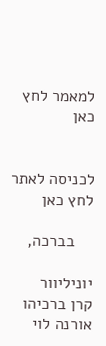למאמר לחץ כאן


לכניסה לאתר לחץ כאן

    בברכה,

יוניליוור    קרן ברכיהו               אורנה לוי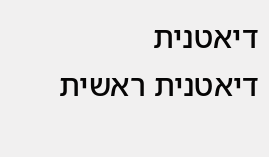דיאטנית                   דיאטנית ראשית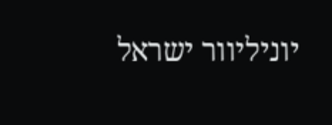יוניליוור ישראל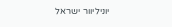יוניליוור ישראל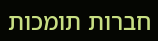חברות תומכות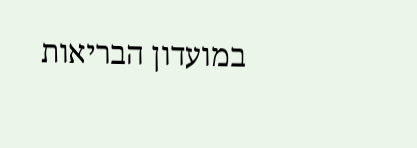במועדון הבריאות